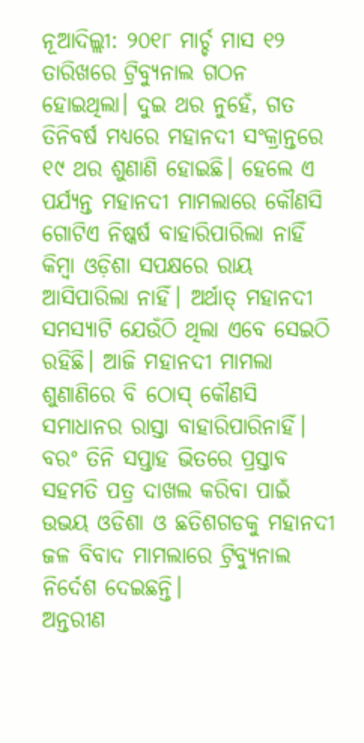ନୂଆଦିଲ୍ଲୀ: ୨୦୧୮ ମାର୍ଚ୍ଚ ମାସ ୧୨ ତାରିଖରେ ଟ୍ରିବ୍ୟୁନାଲ ଗଠନ ହୋଇଥିଲା। ଦୁଇ ଥର ନୁହେଁ, ଗତ ତିନିବର୍ଷ ମଧ୍ୟରେ ମହାନଦୀ ସଂକ୍ରାନ୍ତରେ ୧୯ ଥର ଶୁଣାଣି ହୋଇଛି। ହେଲେ ଏ ପର୍ଯ୍ୟନ୍ତ ମହାନଦୀ ମାମଲାରେ କୌଣସି ଗୋଟିଏ ନିଷ୍କର୍ଷ ବାହାରିପାରିଲା ନାହିଁ କିମ୍ବା ଓଡ଼ିଶା ସପକ୍ଷରେ ରାୟ ଆସିପାରିଲା ନାହିଁ। ଅର୍ଥାତ୍ ମହାନଦୀ ସମସ୍ୟାଟି ଯେଉଁଠି ଥିଲା ଏବେ ସେଇଠି ରହିଛି। ଆଜି ମହାନଦୀ ମାମଲା ଶୁଣାଣିରେ ବି ଠୋସ୍ କୌଣସି ସମାଧାନର ରାସ୍ତା ବାହାରିପାରିନାହିଁ। ବରଂ ତିନି ସପ୍ତାହ ଭିତରେ ପ୍ରସ୍ତାବ ସହମତି ପତ୍ର ଦାଖଲ କରିବା ପାଇଁ ଉଭୟ ଓଡିଶା ଓ ଛତିଶଗଡକୁ ମହାନଦୀ ଜଳ ବିବାଦ ମାମଲାରେ ଟ୍ରିବ୍ୟୁନାଲ ନିର୍ଦେଶ ଦେଇଛନ୍ତି।
ଅନ୍ତରୀଣ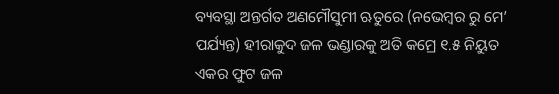ବ୍ୟବସ୍ଥା ଅନ୍ତର୍ଗତ ଅଣମୌସୁମୀ ଋତୁରେ (ନଭେମ୍ବର ରୁ ମେ’ ପର୍ଯ୍ୟନ୍ତ) ହୀରାକୁଦ ଜଳ ଭଣ୍ଡାରକୁ ଅତି କମ୍ରେ ୧.୫ ନିୟୁତ ଏକର ଫୁଟ ଜଳ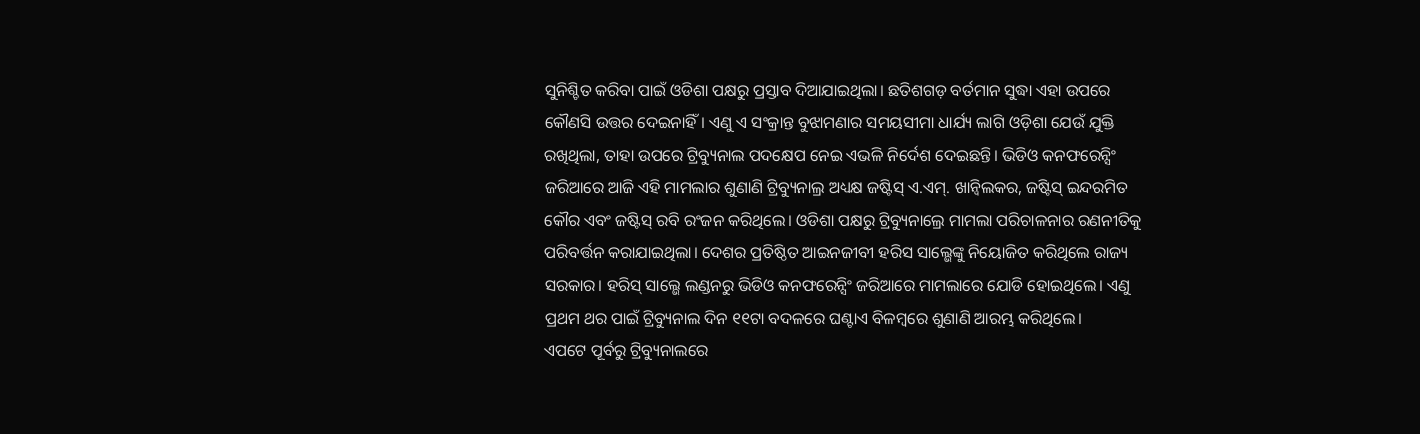ସୁନିଶ୍ଚିତ କରିବା ପାଇଁ ଓଡିଶା ପକ୍ଷରୁ ପ୍ରସ୍ତାବ ଦିଆଯାଇଥିଲା। ଛତିଶଗଡ଼ ବର୍ତମାନ ସୁଦ୍ଧା ଏହା ଉପରେ କୌଣସି ଉତ୍ତର ଦେଇନାହିଁ। ଏଣୁ ଏ ସଂକ୍ରାନ୍ତ ବୁଝାମଣାର ସମୟସୀମା ଧାର୍ଯ୍ୟ ଲାଗି ଓଡ଼ିଶା ଯେଉଁ ଯୁକ୍ତି ରଖିଥିଲା, ତାହା ଉପରେ ଟ୍ରିବ୍ୟୁନାଲ ପଦକ୍ଷେପ ନେଇ ଏଭଳି ନିର୍ଦେଶ ଦେଇଛନ୍ତି। ଭିଡିଓ କନଫରେନ୍ସିଂ ଜରିଆରେ ଆଜି ଏହି ମାମଲାର ଶୁଣାଣି ଟ୍ରିବ୍ୟୁନାଲ୍ର ଅଧ୍ୟକ୍ଷ ଜଷ୍ଟିସ୍ ଏ.ଏମ୍. ଖାନ୍ୱିଲକର, ଜଷ୍ଟିସ୍ ଇନ୍ଦରମିତ କୌର ଏବଂ ଜଷ୍ଟିସ୍ ରବି ରଂଜନ କରିଥିଲେ। ଓଡିଶା ପକ୍ଷରୁ ଟ୍ରିବ୍ୟୁନାଲ୍ରେ ମାମଲା ପରିଚାଳନାର ରଣନୀତିକୁ ପରିବର୍ତ୍ତନ କରାଯାଇଥିଲା। ଦେଶର ପ୍ରତିଷ୍ଠିତ ଆଇନଜୀବୀ ହରିସ ସାଲ୍ଭେଙ୍କୁ ନିୟୋଜିତ କରିଥିଲେ ରାଜ୍ୟ ସରକାର। ହରିସ୍ ସାଲ୍ଭେ ଲଣ୍ଡନରୁ ଭିଡିଓ କନଫରେନ୍ସିଂ ଜରିଆରେ ମାମଲାରେ ଯୋଡି ହୋଇଥିଲେ। ଏଣୁ ପ୍ରଥମ ଥର ପାଇଁ ଟ୍ରିବ୍ୟୁନାଲ ଦିନ ୧୧ଟା ବଦଳରେ ଘଣ୍ଟାଏ ବିଳମ୍ବରେ ଶୁଣାଣି ଆରମ୍ଭ କରିଥିଲେ।
ଏପଟେ ପୂର୍ବରୁ ଟ୍ରିବ୍ୟୁନାଲରେ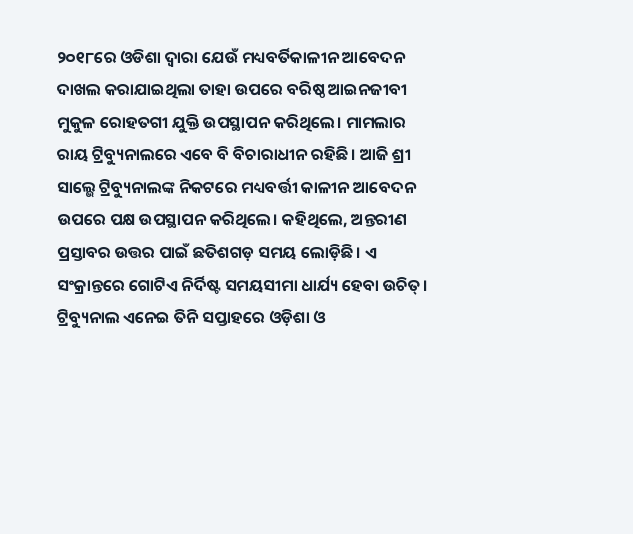୨୦୧୮ରେ ଓଡିଶା ଦ୍ବାରା ଯେଉଁ ମଧ୍ୟବର୍ତିକାଳୀନ ଆବେଦନ ଦାଖଲ କରାଯାଇଥିଲା ତାହା ଉପରେ ବରିଷ୍ଠ ଆଇନଜୀବୀ ମୁକୁଳ ରୋହତଗୀ ଯୁକ୍ତି ଉପସ୍ଥାପନ କରିଥିଲେ। ମାମଲାର ରାୟ ଟ୍ରିବ୍ୟୁନାଲରେ ଏବେ ବି ବିଚାରାଧୀନ ରହିଛି। ଆଜି ଶ୍ରୀ ସାଲ୍ଭେ ଟ୍ରିବ୍ୟୁନାଲଙ୍କ ନିକଟରେ ମଧ୍ୟବର୍ତ୍ତୀ କାଳୀନ ଆବେଦନ ଉପରେ ପକ୍ଷ ଉପସ୍ଥାପନ କରିଥିଲେ। କହିଥିଲେ, ଅନ୍ତରୀଣ ପ୍ରସ୍ତାବର ଉତ୍ତର ପାଇଁ ଛତିଶଗଡ଼ ସମୟ ଲୋଡ଼ିଛି। ଏ ସଂକ୍ରାନ୍ତରେ ଗୋଟିଏ ନିର୍ଦିଷ୍ଟ ସମୟସୀମା ଧାର୍ଯ୍ୟ ହେବା ଉଚିତ୍। ଟ୍ରିବ୍ୟୁନାଲ ଏନେଇ ତିନି ସପ୍ତାହରେ ଓଡ଼ିଶା ଓ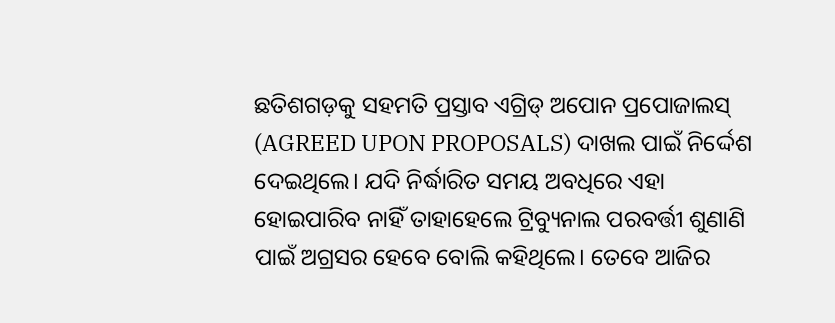ଛତିଶଗଡ଼କୁ ସହମତି ପ୍ରସ୍ତାବ ଏଗ୍ରିଡ୍ ଅପୋନ ପ୍ରପୋଜାଲସ୍ (AGREED UPON PROPOSALS) ଦାଖଲ ପାଇଁ ନିର୍ଦ୍ଦେଶ ଦେଇଥିଲେ। ଯଦି ନିର୍ଦ୍ଧାରିତ ସମୟ ଅବଧିରେ ଏହା ହୋଇପାରିବ ନାହିଁ ତାହାହେଲେ ଟ୍ରିବ୍ୟୁନାଲ ପରବର୍ତ୍ତୀ ଶୁଣାଣି ପାଇଁ ଅଗ୍ରସର ହେବେ ବୋଲି କହିଥିଲେ। ତେବେ ଆଜିର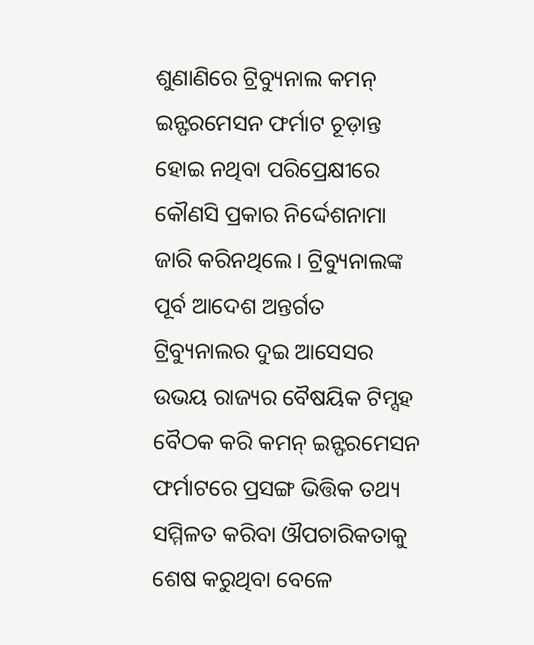ଶୁଣାଣିରେ ଟ୍ରିବ୍ୟୁନାଲ କମନ୍ ଇନ୍ଫରମେସନ ଫର୍ମାଟ ଚୂଡ଼ାନ୍ତ ହୋଇ ନଥିବା ପରିପ୍ରେକ୍ଷୀରେ କୌଣସି ପ୍ରକାର ନିର୍ଦ୍ଦେଶନାମା ଜାରି କରିନଥିଲେ। ଟ୍ରିବ୍ୟୁନାଲଙ୍କ ପୂର୍ବ ଆଦେଶ ଅନ୍ତର୍ଗତ ଟ୍ରିବ୍ୟୁନାଲର ଦୁଇ ଆସେସର ଉଭୟ ରାଜ୍ୟର ବୈଷୟିକ ଟିମ୍ସହ ବୈଠକ କରି କମନ୍ ଇନ୍ଫରମେସନ ଫର୍ମାଟରେ ପ୍ରସଙ୍ଗ ଭିତ୍ତିକ ତଥ୍ୟ ସମ୍ମିଳତ କରିବା ଔପଚାରିକତାକୁ ଶେଷ କରୁଥିବା ବେଳେ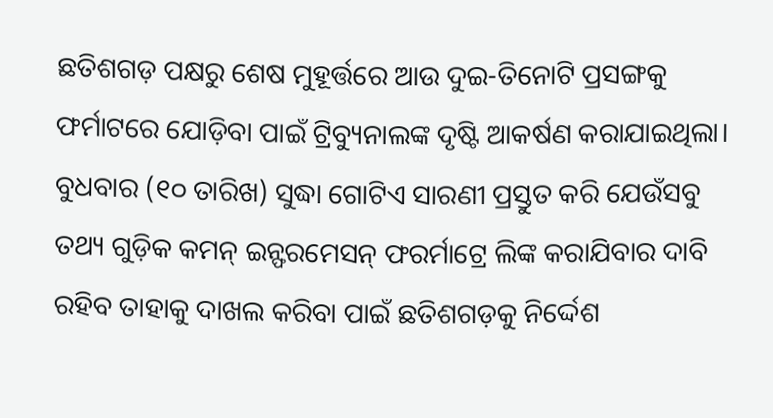ଛତିଶଗଡ଼ ପକ୍ଷରୁ ଶେଷ ମୁହୂର୍ତ୍ତରେ ଆଉ ଦୁଇ-ତିନୋଟି ପ୍ରସଙ୍ଗକୁ ଫର୍ମାଟରେ ଯୋଡ଼ିବା ପାଇଁ ଟ୍ରିବ୍ୟୁନାଲଙ୍କ ଦୃଷ୍ଟି ଆକର୍ଷଣ କରାଯାଇଥିଲା। ବୁଧବାର (୧୦ ତାରିଖ) ସୁଦ୍ଧା ଗୋଟିଏ ସାରଣୀ ପ୍ରସ୍ତୁତ କରି ଯେଉଁସବୁ ତଥ୍ୟ ଗୁଡ଼ିକ କମନ୍ ଇନ୍ଫରମେସନ୍ ଫରର୍ମାଟ୍ରେ ଲିଙ୍କ କରାଯିବାର ଦାବି ରହିବ ତାହାକୁ ଦାଖଲ କରିବା ପାଇଁ ଛତିଶଗଡ଼କୁ ନିର୍ଦ୍ଦେଶ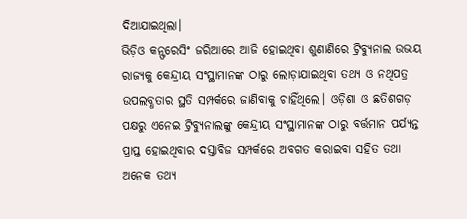ଦିଆଯାଇଥିଲା।
ଭିଡ଼ିଓ କନ୍ଫରେସିଂ ଜରିଆରେ ଆଜି ହୋଇଥିବା ଶୁଣାଣିରେ ଟ୍ରିବ୍ୟୁନାଲ ଉଭୟ ରାଜ୍ୟକୁ କେନ୍ଦ୍ରୀୟ ସଂସ୍ଥାମାନଙ୍କ ଠାରୁ ଲୋଡ଼ାଯାଇଥିବା ତଥ୍ୟ ଓ ନଥିପତ୍ର ଉପଲବ୍ଧତାର ସ୍ଥତି ସମ୍ପର୍କରେ ଜାଣିବାକୁ ଚାହିଁଥିଲେ। ଓଡ଼ିଶା ଓ ଛତିଶଗଡ଼ ପକ୍ଷରୁ ଏନେଇ ଟ୍ରିବ୍ୟୁନାଲଙ୍କୁ କେନ୍ଦ୍ରୀୟ ସଂସ୍ଥାମାନଙ୍କ ଠାରୁ ବର୍ତ୍ତମାନ ପର୍ଯ୍ୟନ୍ତ ପ୍ରାପ୍ତ ହୋଇଥିବାର ଦସ୍ତାବିଜ ସମ୍ପର୍କରେ ଅବଗତ କରାଇବା ସହିତ ତଥା ଅନେକ ତଥ୍ୟ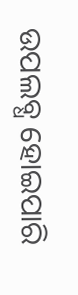ଉପଲବ୍ଧ ହୋଇପାରି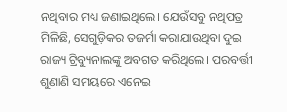ନଥିବାର ମଧ୍ୟ ଜଣାଇଥିଲେ। ଯେଉଁସବୁ ନଥିପତ୍ର ମିଳିଛି, ସେଗୁଡ଼ିକର ତଜର୍ମା କରାଯାଉଥିବା ଦୁଇ ରାଜ୍ୟ ଟ୍ରିବ୍ୟୁନାଲଙ୍କୁ ଅବଗତ କରିଥିଲେ। ପରବର୍ତ୍ତୀ ଶୁଣାଣି ସମୟରେ ଏନେଇ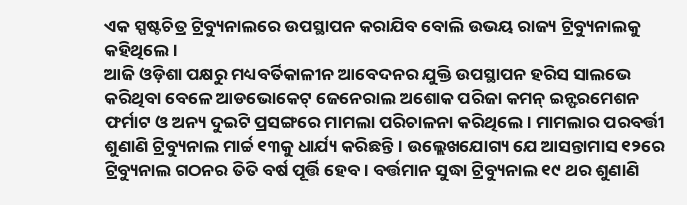ଏକ ସ୍ପଷ୍ଟଚିତ୍ର ଟ୍ରିବ୍ୟୁନାଲରେ ଉପସ୍ଥାପନ କରାଯିବ ବୋଲି ଉଭୟ ରାଜ୍ୟ ଟ୍ରିବ୍ୟୁନାଲକୁ କହିଥିଲେ।
ଆଜି ଓଡ଼ିଶା ପକ୍ଷରୁ ମଧ୍ୟବର୍ତିକାଳୀନ ଆବେଦନର ଯୁକ୍ତି ଉପସ୍ଥାପନ ହରିସ ସାଲଭେ କରିଥିବା ବେଳେ ଆଡଭୋକେଟ୍ ଜେନେରାଲ ଅଶୋକ ପରିଜା କମନ୍ ଇନ୍ଫରମେଶନ ଫର୍ମାଟ ଓ ଅନ୍ୟ ଦୁଇଟି ପ୍ରସଙ୍ଗରେ ମାମଲା ପରିଚାଳନା କରିଥିଲେ। ମାମଲାର ପରବର୍ତ୍ତୀ ଶୁଣାଣି ଟ୍ରିବ୍ୟୁନାଲ ମାର୍ଚ୍ଚ ୧୩କୁ ଧାର୍ଯ୍ୟ କରିଛନ୍ତି। ଉଲ୍ଲେଖଯୋଗ୍ୟ ଯେ ଆସନ୍ତାମାସ ୧୨ରେ ଟ୍ରିବ୍ୟୁନାଲ ଗଠନର ତିତି ବର୍ଷ ପୂର୍ତ୍ତି ହେବ। ବର୍ତ୍ତମାନ ସୁଦ୍ଧା ଟ୍ରିବ୍ୟୁନାଲ ୧୯ ଥର ଶୁଣାଣି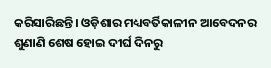କରିସାରିଛନ୍ତି। ଓଡ଼ିଶାର ମଧ୍ୟବର୍ତିକାଳୀନ ଆବେଦନର ଶୁଣାଣି ଶେଷ ହୋଇ ଦୀର୍ଘ ଦିନରୁ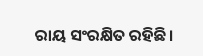ରାୟ ସଂରକ୍ଷିତ ରହିଛି।